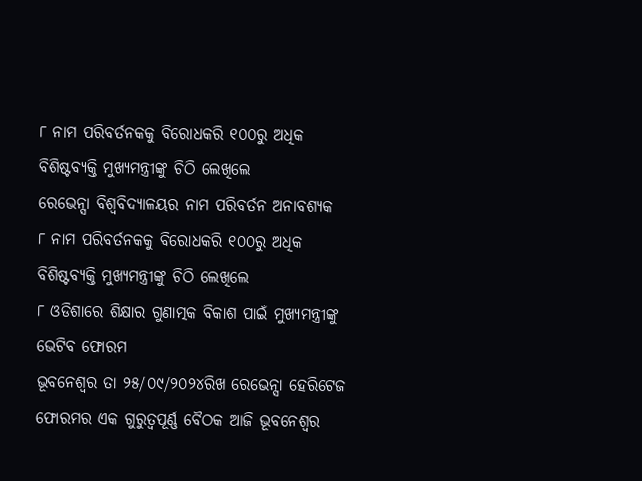୮ ନାମ ପରିବର୍ତନକକୁ ବିରୋଧକରି ୧୦୦ରୁ ଅଧିକ ବିଶିଷ୍ଟବ୍ୟକ୍ତି ମୁଖ୍ୟମନ୍ତ୍ରୀଙ୍କୁ ଚିଠି ଲେଖିଲେ
ରେଭେନ୍ସା ବିଶ୍ୱବିଦ୍ୟାଳୟର ନାମ ପରିବର୍ତନ ଅନାବଶ୍ୟକ
୮ ନାମ ପରିବର୍ତନକକୁ ବିରୋଧକରି ୧୦୦ରୁ ଅଧିକ ବିଶିଷ୍ଟବ୍ୟକ୍ତି ମୁଖ୍ୟମନ୍ତ୍ରୀଙ୍କୁ ଚିଠି ଲେଖିଲେ
୮ ଓଡିଶାରେ ଶିକ୍ଷାର ଗୁଣାତ୍ମକ ବିକାଶ ପାଇଁ ମୁଖ୍ୟମନ୍ତ୍ରୀଙ୍କୁ ଭେଟିବ ଫୋରମ
ଭୂବନେଶ୍ୱର ତା ୨୫/୦୯/୨୦୨୪ରିଖ ରେଭେନ୍ସା ହେରିଟେଜ ଫୋରମର ଏକ ଗୁରୁତ୍ୱପୂର୍ଣ୍ଣ ବୈଠକ ଆଜି ଭୂବନେଶ୍ୱର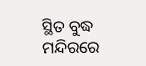ସ୍ଥିତ ବୁଦ୍ଧ ମନ୍ଦିରରେ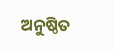ଅନୁଷ୍ଠିତ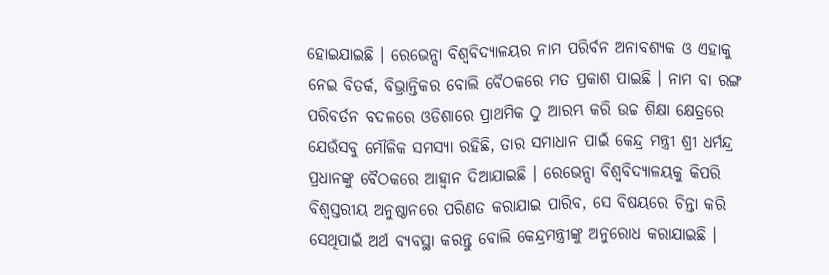ହୋଇଯାଇଛି । ରେଭେନ୍ସା ବିଶ୍ୱବିଦ୍ୟାଳୟର ନାମ ପରିର୍ବନ ଅନାବଶ୍ୟକ ଓ ଏହାକୁ ନେଇ ବିତର୍କ, ବିଭ୍ରାନ୍ତିକର ବୋଲି ବୈଠକରେ ମତ ପ୍ରକାଶ ପାଇଛି । ନାମ ବା ରଙ୍ଗ ପରିବର୍ତନ ବଦଳରେ ଓଡିଶାରେ ପ୍ରାଥମିକ ଠୁ ଆରମ୍ଭ କରି ଉଚ୍ଚ ଶିକ୍ଷା କ୍ଷେତ୍ରରେ ଯେଉଁସବୁ ମୌଳିକ ସମସ୍ୟା ରହିଛି, ତାର ସମାଧାନ ପାଇଁ କେନ୍ଦ୍ର ମନ୍ତ୍ରୀ ଶ୍ରୀ ଧର୍ମନ୍ଦ୍ର ପ୍ରଧାନଙ୍କୁ ବୈଠକରେ ଆହ୍ୱାନ ଦିଆଯାଇଛି । ରେଭେନ୍ସା ବିଶ୍ୱବିଦ୍ୟାଳୟକୁ କିପରି ବିଶ୍ୱସ୍ତରୀୟ ଅନୁଷ୍ଠାନରେ ପରିଣତ କରାଯାଇ ପାରିବ, ସେ ବିଷୟରେ ଚିନ୍ତା କରି ସେଥିପାଇଁ ଅର୍ଥ ବ୍ୟବସ୍ଥା କରନ୍ତୁ ବୋଲି କେନ୍ଦ୍ରମନ୍ତ୍ରୀଙ୍କୁ ଅନୁରୋଧ କରାଯାଇଛି ।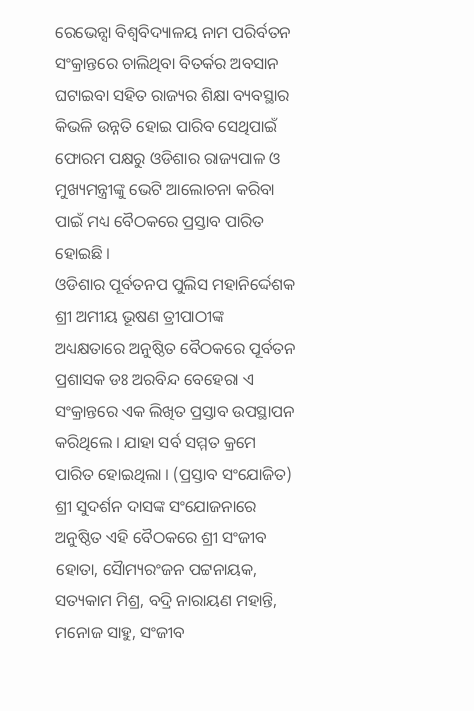ରେଭେନ୍ସା ବିଶ୍ୱବିଦ୍ୟାଳୟ ନାମ ପରିର୍ବତନ ସଂକ୍ରାନ୍ତରେ ଚାଲିଥିବା ବିତର୍କର ଅବସାନ ଘଟାଇବା ସହିତ ରାଜ୍ୟର ଶିକ୍ଷା ବ୍ୟବସ୍ଥାର କିଭଳି ଉନ୍ନତି ହୋଇ ପାରିବ ସେଥିପାଇଁ ଫୋରମ ପକ୍ଷରୁ ଓଡିଶାର ରାଜ୍ୟପାଳ ଓ ମୁଖ୍ୟମନ୍ତ୍ରୀଙ୍କୁ ଭେଟି ଆଲୋଚନା କରିବା ପାଇଁ ମଧ୍ୟ ବୈଠକରେ ପ୍ରସ୍ତାବ ପାରିତ ହୋଇଛି ।
ଓଡିଶାର ପୂର୍ବତନପ ପୁଲିସ ମହାନିର୍ଦ୍ଦେଶକ ଶ୍ରୀ ଅମୀୟ ଭୂଷଣ ତ୍ରୀପାଠୀଙ୍କ ଅଧ୍ୟକ୍ଷତାରେ ଅନୁଷ୍ଠିତ ବୈଠକରେ ପୂର୍ବତନ ପ୍ରଶାସକ ଡଃ ଅରବିନ୍ଦ ବେହେରା ଏ ସଂକ୍ରାନ୍ତରେ ଏକ ଲିଖିତ ପ୍ରସ୍ତାବ ଉପସ୍ଥାପନ କରିଥିଲେ । ଯାହା ସର୍ବ ସମ୍ମତ କ୍ରମେ ପାରିତ ହୋଇଥିଲା । (ପ୍ରସ୍ତାବ ସଂଯୋଜିତ)
ଶ୍ରୀ ସୁଦର୍ଶନ ଦାସଙ୍କ ସଂଯୋଜନାରେ ଅନୁଷ୍ଠିତ ଏହି ବୈଠକରେ ଶ୍ରୀ ସଂଜୀବ ହୋତା, ସୈାମ୍ୟରଂଜନ ପଟ୍ଟନାୟକ, ସତ୍ୟକାମ ମିଶ୍ର, ବଦ୍ରି ନାରାୟଣ ମହାନ୍ତି, ମନୋଜ ସାହୁ, ସଂଜୀବ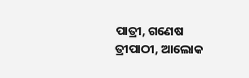ପାତ୍ରୀ, ଗଣେଷ ତ୍ରୀପାଠୀ, ଆଲୋକ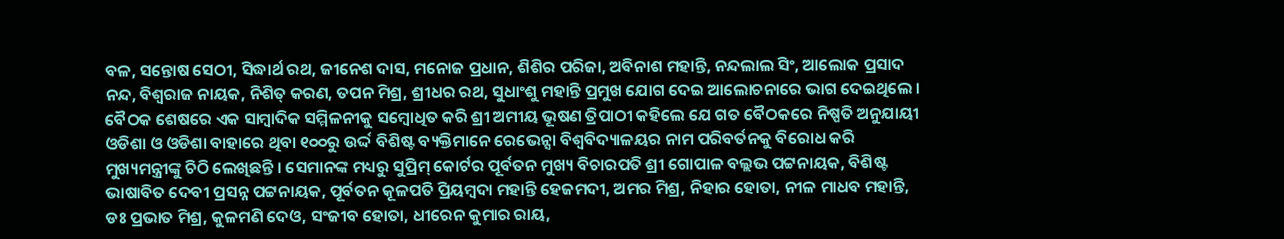ବଳ, ସନ୍ତୋଷ ସେଠୀ, ସିଦ୍ଧାର୍ଥ ରଥ, ଜୀନେଶ ଦାସ, ମନୋଜ ପ୍ରଧାନ, ଶିଶିର ପରିଜା, ଅବିନାଶ ମହାନ୍ତି, ନନ୍ଦଲାଲ ସିଂ, ଆଲୋକ ପ୍ରସାଦ ନନ୍ଦ, ବିଶ୍ୱରାଜ ନାୟକ, ନିଶିତ୍ କରଣ, ତପନ ମିଶ୍ର, ଶ୍ରୀଧର ରଥ, ସୁଧାଂଶୁ ମହାନ୍ତି ପ୍ରମୁଖ ଯୋଗ ଦେଇ ଆଲୋଚନାରେ ଭାଗ ଦେଇଥିଲେ ।
ବୈଠକ ଶେଷରେ ଏକ ସାମ୍ବାଦିକ ସମ୍ମିଳନୀକୁ ସମ୍ବୋଧିତ କରି ଶ୍ରୀ ଅମୀୟ ଭୂଷଣ ତ୍ରିପାଠୀ କହିଲେ ଯେ ଗତ ବୈଠକରେ ନିଷ୍ପତି ଅନୁଯାୟୀ ଓଡିଶା ଓ ଓଡିଶା ବାହାରେ ଥିବା ୧୦୦ରୁ ଉର୍ଦ୍ଦ ବିଶିଷ୍ଟ ବ୍ୟକ୍ତିମାନେ ରେଭେନ୍ସା ବିଶ୍ୱବିଦ୍ୟାଳୟର ନାମ ପରିବର୍ତନକୁ ବିରୋଧ କରି ମୁଖ୍ୟମନ୍ତ୍ରୀଙ୍କୁ ଚିଠି ଲେଖିଛନ୍ତି । ସେମାନଙ୍କ ମଧ୍ୟରୁ ସୁପ୍ରିମ୍ କୋର୍ଟର ପୂର୍ବତନ ମୁଖ୍ୟ ବିଚାରପତି ଶ୍ରୀ ଗୋପାଳ ବଲ୍ଲଭ ପଟ୍ଟନାୟକ, ବିଶିଷ୍ଟ ଭାଷାବିତ ଦେବୀ ପ୍ରସନ୍ନ ପଟ୍ଟନାୟକ, ପୂର୍ବତନ କୂଳପତି ପ୍ରିୟମ୍ବଦା ମହାନ୍ତି ହେଜମଦୀ, ଅମର ମିଶ୍ର, ନିହାର ହୋତା, ନୀଳ ମାଧବ ମହାନ୍ତି, ଡଃ ପ୍ରଭାତ ମିଶ୍ର, କୁଳମଣି ଦେଓ, ସଂଜୀବ ହୋତା, ଧୀରେନ କୁମାର ରାୟ,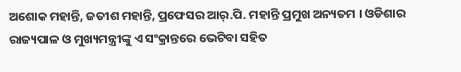ଅଶୋକ ମହାନ୍ତି, ଜତୀଶ ମହାନ୍ତି, ପ୍ରଫେସର ଆର୍.ପି. ମହାନ୍ତି ପ୍ରମୁଖ ଅନ୍ୟତମ । ଓଡିଶାର ରାଜ୍ୟପାଳ ଓ ମୁଖ୍ୟମନ୍ତ୍ରୀଙ୍କୁ ଏ ସଂକ୍ରାନ୍ତରେ ଭେଟିବା ସହିତ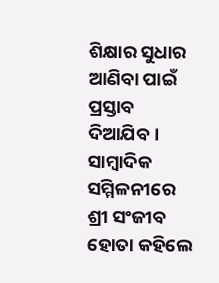ଶିକ୍ଷାର ସୁଧାର ଆଣିବା ପାଇଁ ପ୍ରସ୍ତାବ ଦିଆଯିବ ।
ସାମ୍ବାଦିକ ସମ୍ମିଳନୀରେ ଶ୍ରୀ ସଂଜୀବ ହୋତା କହିଲେ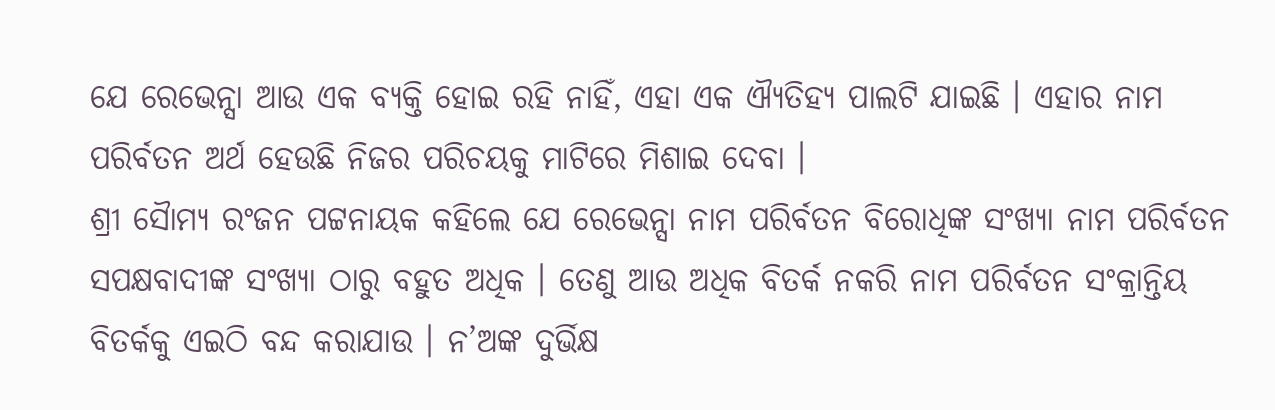ଯେ ରେଭେନ୍ସା ଆଉ ଏକ ବ୍ୟକ୍ତି ହୋଇ ରହି ନାହିଁ, ଏହା ଏକ ଐ୍ୟତିହ୍ୟ ପାଲଟି ଯାଇଛି । ଏହାର ନାମ ପରିର୍ବତନ ଅର୍ଥ ହେଉଛି ନିଜର ପରିଚୟକୁ ମାଟିରେ ମିଶାଇ ଦେବା ।
ଶ୍ରୀ ସୈାମ୍ୟ ରଂଜନ ପଟ୍ଟନାୟକ କହିଲେ ଯେ ରେଭେନ୍ସା ନାମ ପରିର୍ବତନ ବିରୋଧିଙ୍କ ସଂଖ୍ୟା ନାମ ପରିର୍ବତନ ସପକ୍ଷବାଦୀଙ୍କ ସଂଖ୍ୟା ଠାରୁ ବହୁତ ଅଧିକ । ତେଣୁ ଆଉ ଅଧିକ ବିତର୍କ ନକରି ନାମ ପରିର୍ବତନ ସଂକ୍ରାନ୍ତିୟ ବିତର୍କକୁ ଏଇଠି ବନ୍ଦ କରାଯାଉ । ନ’ଅଙ୍କ ଦୁର୍ଭିକ୍ଷ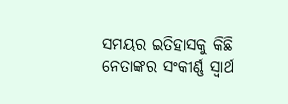ସମୟର ଇତିହାସକୁ କିଛି ନେତାଙ୍କର ସଂକୀର୍ଣ୍ଣ ସ୍ୱାର୍ଥ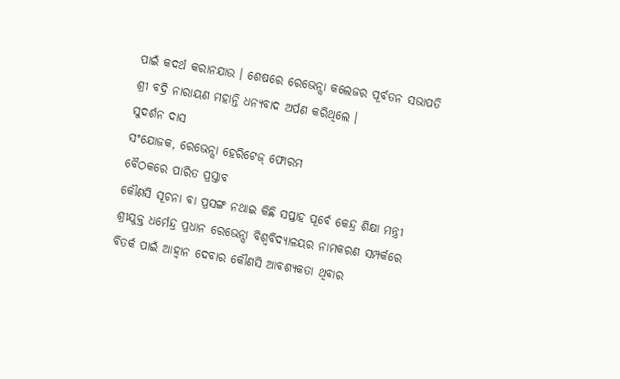ପାଇଁ କଦର୍ଥ କରାନଯାଉ । ଶେଷରେ ରେଭେନ୍ସା କଲେଜର ପୂର୍ବତନ ସଭାପତି ଶ୍ରୀ ବଦ୍ରି ନାରାୟଣ ମହାନ୍ତି ଧନ୍ୟବାଦ ଅର୍ପଣ କରିଥିଲେ ।
ସୁଦର୍ଶନ ଦାସ
ସଂଯୋଜକ, ରେଭେନ୍ସା ହେରିଟେଜ୍ ଫୋରମ
ବୈଠକରେ ପାରିତ ପ୍ରସ୍ତାବ
କୌଣସି ସୂଚନା ବା ପ୍ରସଙ୍ଗ ନଥାଇ କିଛି ସପ୍ତାହ ପୂର୍ବେ କେନ୍ଦ୍ର ଶିକ୍ଷା ମନ୍ତ୍ରୀ ଶ୍ରୀଯୁକ୍ତ ଧର୍ମେନ୍ଦ୍ର ପ୍ରଧାନ ରେଭେନ୍ସା ବିଶ୍ଵବିଦ୍ୟାଳୟର ନାମକରଣ ସମ୍ପର୍କରେ ବିତର୍କ ପାଇଁ ଆହ୍ୱାନ ଦେବାର କୌଣସି ଆବଶ୍ୟକତା ଥିବାର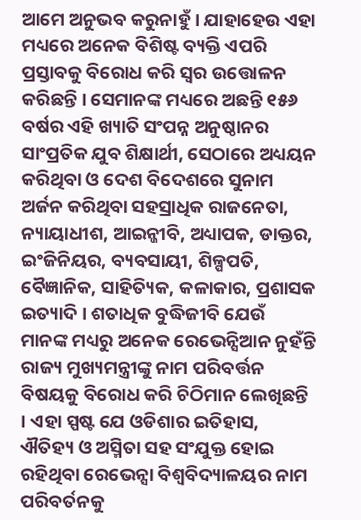ଆମେ ଅନୁଭବ କରୁନାହୁଁ । ଯାହାହେଉ ଏହା ମଧ୍ୟରେ ଅନେକ ବିଶିଷ୍ଟ ବ୍ୟକ୍ତି ଏପରି ପ୍ରସ୍ତାବକୁ ବିରୋଧ କରି ସ୍ୱର ଉତ୍ତୋଳନ କରିଛନ୍ତି । ସେମାନଙ୍କ ମଧ୍ୟରେ ଅଛନ୍ତି ୧୫୬ ବର୍ଷର ଏହି ଖ୍ୟାତି ସଂପନ୍ନ ଅନୁଷ୍ଠାନର ସାଂପ୍ରତିକ ଯୁବ ଶିକ୍ଷାର୍ଥୀ, ସେଠାରେ ଅଧ୍ୟୟନ କରିଥିବା ଓ ଦେଶ ବିଦେଶରେ ସୁନାମ ଅର୍ଜନ କରିଥିବା ସହସ୍ରାଧିକ ରାଜନେତା, ନ୍ୟାୟାଧୀଶ, ଆଇନ୍ଜୀବି, ଅଧ୍ୟାପକ, ଡାକ୍ତର, ଇଂଜିନିୟର, ବ୍ୟବସାୟୀ, ଶିଳ୍ପପତି, ବୈଜ୍ଞାନିକ, ସାହିତ୍ୟିକ, କଳାକାର, ପ୍ରଶାସକ ଇତ୍ୟାଦି । ଶତାଧିକ ବୁଦ୍ଧିଜୀବି ଯେଉଁ ମାନଙ୍କ ମଧ୍ୟରୁ ଅନେକ ରେଭେନ୍ସିଆନ ନୁହଁନ୍ତି ରାଜ୍ୟ ମୁଖ୍ୟମନ୍ତ୍ରୀଙ୍କୁ ନାମ ପରିବର୍ତ୍ତନ ବିଷୟକୁ ବିରୋଧ କରି ଚିଠିମାନ ଲେଖିଛନ୍ତି । ଏହା ସ୍ପଷ୍ଟ ଯେ ଓଡିଶାର ଇତିହାସ, ଐତିହ୍ୟ ଓ ଅସ୍ମିତା ସହ ସଂଯୁକ୍ତ ହୋଇ ରହିଥିବା ରେଭେନ୍ସା ବିଶ୍ଵବିଦ୍ୟାଳୟର ନାମ ପରିବର୍ତନକୁ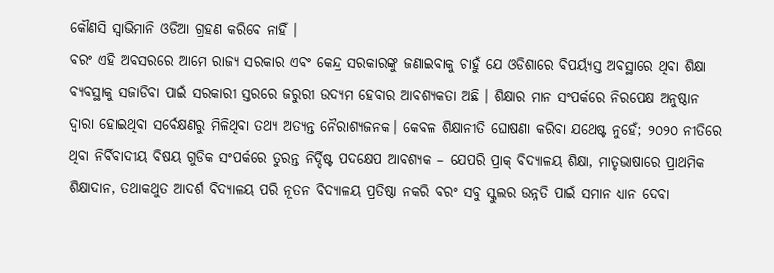କୌଣସି ସ୍ୱାଭିମାନି ଓଡିଆ ଗ୍ରହଣ କରିବେ ନାହିଁ ।
ବରଂ ଏହି ଅବସରରେ ଆମେ ରାଜ୍ୟ ସରକାର ଏବଂ କେନ୍ଦ୍ର ସରକାରଙ୍କୁ ଜଣାଇବାକୁ ଚାହୁଁ ଯେ ଓଡିଶାରେ ବିପର୍ୟ୍ୟସ୍ତ ଅବସ୍ଥାରେ ଥିବା ଶିକ୍ଷା ବ୍ୟବସ୍ଥାକୁ ସଜାଡିବା ପାଇଁ ସରକାରୀ ସ୍ତରରେ ଜରୁରୀ ଉଦ୍ୟମ ହେବାର ଆବଶ୍ୟକତା ଅଛି । ଶିକ୍ଷାର ମାନ ସଂପର୍କରେ ନିରପେକ୍ଷ ଅନୁଷ୍ଠାନ ଦ୍ୱାରା ହୋଇଥିବା ସର୍ବେକ୍ଷଣରୁ ମିଳିଥିବା ତଥ୍ୟ ଅତ୍ୟନ୍ତ ନୈରାଶ୍ୟଜନକ। କେବଳ ଶିକ୍ଷାନୀତି ଘୋଷଣା କରିବା ଯଥେଷ୍ଟ ନୁହେଁ; ୨୦୨୦ ନୀତିରେ ଥିବା ନିର୍ବିବାଦୀୟ ବିଷୟ ଗୁଡିକ ସଂପର୍କରେ ତୁରନ୍ତ ନିର୍ଦ୍ଦିଷ୍ଟ ପଦକ୍ଷେପ ଆବଶ୍ୟକ – ଯେପରି ପ୍ରାକ୍ ବିଦ୍ୟାଳୟ ଶିକ୍ଷା, ମାତୃଭାଷାରେ ପ୍ରାଥମିକ ଶିକ୍ଷାଦାନ, ତଥାକଥୁତ ଆଦର୍ଶ ବିଦ୍ୟାଳୟ ପରି ନୂତନ ବିଦ୍ୟାଳୟ ପ୍ରତିଷ୍ଠା ନକରି ବରଂ ସବୁ ସ୍କୁଲର ଉନ୍ନତି ପାଇଁ ସମାନ ଧ୍ୟାନ ଦେବା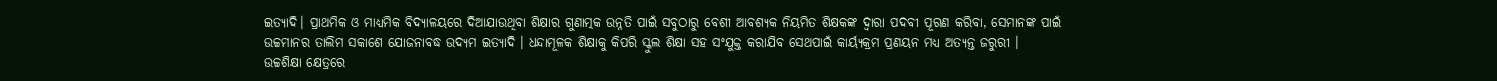ଇତ୍ୟାଦି। ପ୍ରାଥମିକ ଓ ମାଧ୍ୟମିକ ବିଦ୍ୟାଳୟରେ ଦିଆଯାଉଥିବା ଶିକ୍ଷାର ଗୁଣାତ୍ମକ ଉନ୍ନତି ପାଇଁ ସବୁଠାରୁ ବେଶୀ ଆବଶ୍ୟକ ନିୟମିତ ଶିକ୍ଷକଙ୍କ ଦ୍ୱାରା ପଦବୀ ପୂରଣ କରିବା, ସେମାନଙ୍କ ପାଇଁ ଉଚ୍ଚମାନର ତାଲିମ ସକାଶେ ଯୋଜନାବଦ୍ଧ ଉଦ୍ୟମ ଇତ୍ୟାଦି । ଧନ୍ଦାମୂଳକ ଶିକ୍ଷାକୁ କିପରି ସ୍କୁଲ ଶିକ୍ଷା ସହ ସଂଯୁକ୍ତ କରାଯିବ ସେଥପାଇଁ କାର୍ୟ୍ୟକ୍ରମ ପ୍ରଣୟନ ମଧ୍ୟ ଅତ୍ୟନ୍ତ ଜରୁରୀ ।
ଉଚ୍ଚଶିକ୍ଷା କ୍ଷେତ୍ରରେ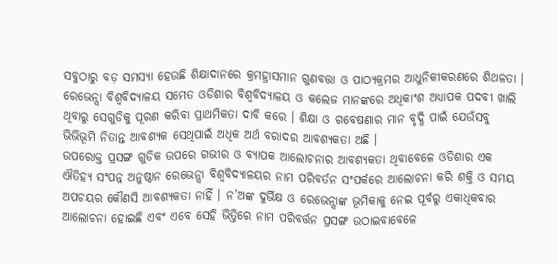ସବୁଠାରୁ ବଡ଼ ସମସ୍ୟା ହେଉଛି ଶିକ୍ଷାଦାନରେ କ୍ରମହ୍ରାସମାନ ଗୁଣବତ୍ତା ଓ ପାଠ୍ୟକ୍ରମର ଆଧୁନିକୀକରଣରେ ଶିଥଳତା । ରେଭେନ୍ସା ବିଶ୍ଵବିଦ୍ୟାଳୟ ସମେତ ଓଡିଶାର ବିଶ୍ଵବିଦ୍ୟାଳୟ ଓ କଲେଜ ମାନଙ୍କରେ ଅଧିକାଂଶ ଅଧ୍ୟାପକ ପଦବୀ ଖାଲି ଥିବାରୁ ସେଗୁଡିକୁ ପୂରଣ କରିବା ପ୍ରାଥମିକତା ଦାବି କରେ । ଶିକ୍ଷା ଓ ଗବେଷଣାର ମାନ ବୃଦ୍ଧି ପାଇଁ ଯେଉଁସବୁ ଭିଭିଭୂମି ନିତାନ୍ତ ଆବଶ୍ୟକ ସେଥିପାଇଁ ଅଧିକ ଅର୍ଥ ବରାଦର ଆବଶ୍ୟକତା ଅଛି ।
ଉପରୋକ୍ତ ପ୍ରସଙ୍ଗ ଗୁଡିକ ଉପରେ ଗଭୀର ଓ ବ୍ୟାପକ ଆଲୋଚନାର ଆବଶ୍ୟକତା ଥିବାବେଳେ ଓଡିଶାର ଏକ ଐତିହ୍ୟ ସଂପନ୍ନ ଅନୁଷ୍ଠାନ ରେଭେନ୍ସା ବିଶ୍ଵବିଦ୍ୟାଳୟର ନାମ ପରିବର୍ତନ ସଂପର୍କରେ ଆଲୋଚନା କରି ଶକ୍ତି ଓ ସମୟ ଅପଚୟର କୌଣସି ଆବଶ୍ୟକତା ନାହିଁ । ନ’ଅଙ୍କ ଦୁର୍ଭିକ୍ଷ ଓ ରେଭେନ୍ସାଙ୍କ ଭୂମିକାକୁ ନେଇ ପୂର୍ବରୁ ଏକାଧିକବାର ଆଲୋଚନା ହୋଇଛି ଏବଂ ଏବେ ସେହି ଭିତ୍ତିରେ ନାମ ପରିବର୍ତ୍ତନ ପ୍ରସଙ୍ଗ ଉଠାଇବାବେଳେ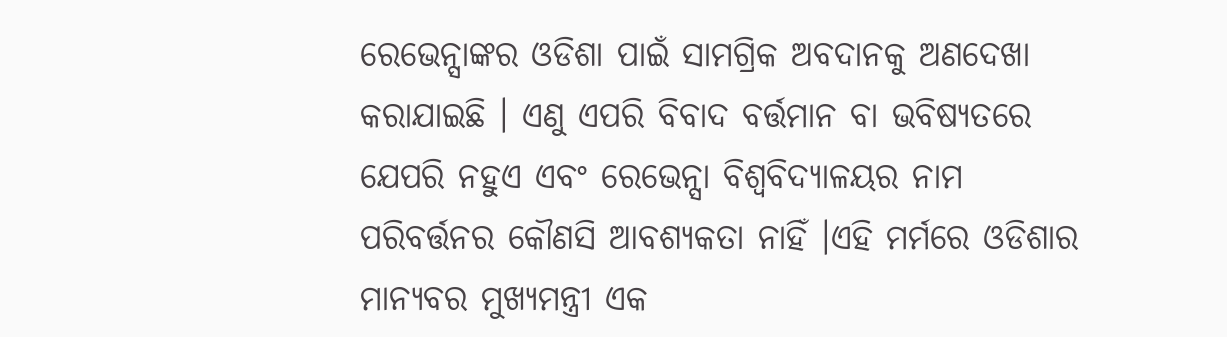ରେଭେନ୍ସାଙ୍କର ଓଡିଶା ପାଇଁ ସାମଗ୍ରିକ ଅବଦାନକୁ ଅଣଦେଖା କରାଯାଇଛି । ଏଣୁ ଏପରି ବିବାଦ ବର୍ତ୍ତମାନ ବା ଭବିଷ୍ୟତରେ ଯେପରି ନହୁଏ ଏବଂ ରେଭେନ୍ସା ବିଶ୍ଵବିଦ୍ୟାଳୟର ନାମ ପରିବର୍ତ୍ତନର କୌଣସି ଆବଶ୍ୟକତା ନାହିଁ ।ଏହି ମର୍ମରେ ଓଡିଶାର ମାନ୍ୟବର ମୁଖ୍ୟମନ୍ତ୍ରୀ ଏକ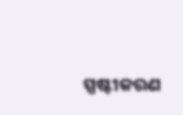ସ୍ପଷ୍ଟୀକରଣ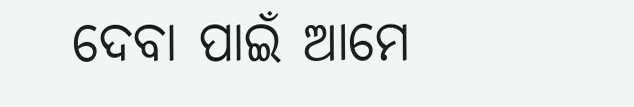ଦେବା ପାଇଁ ଆମେ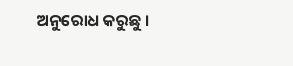ଅନୁରୋଧ କରୁଛୁ ।